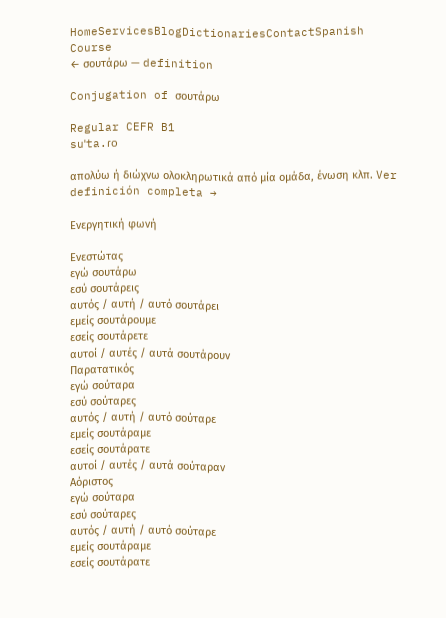HomeServicesBlogDictionariesContactSpanish Course
← σουτάρω — definition

Conjugation of σουτάρω

Regular CEFR B1
suˈta.ɾo

απολύω ή διώχνω ολοκληρωτικά από μία ομάδα, ένωση κλπ. Ver definición completa →

Ενεργητική φωνή

Ενεστώτας
εγώ σουτάρω
εσύ σουτάρεις
αυτός / αυτή / αυτό σουτάρει
εμείς σουτάρουμε
εσείς σουτάρετε
αυτοί / αυτές / αυτά σουτάρουν
Παρατατικός
εγώ σούταρα
εσύ σούταρες
αυτός / αυτή / αυτό σούταρε
εμείς σουτάραμε
εσείς σουτάρατε
αυτοί / αυτές / αυτά σούταραν
Αόριστος
εγώ σούταρα
εσύ σούταρες
αυτός / αυτή / αυτό σούταρε
εμείς σουτάραμε
εσείς σουτάρατε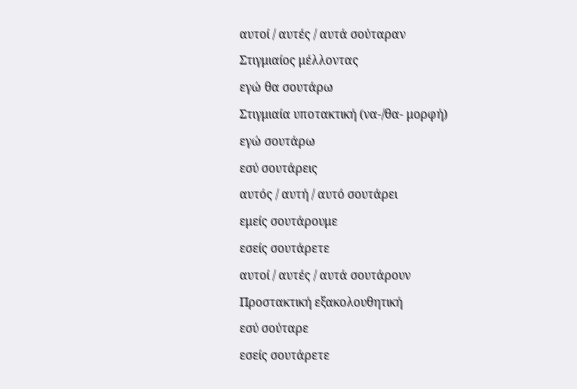αυτοί / αυτές / αυτά σούταραν
Στιγμιαίος μέλλοντας
εγώ θα σουτάρω
Στιγμιαία υποτακτική (να-/θα- μορφή)
εγώ σουτάρω
εσύ σουτάρεις
αυτός / αυτή / αυτό σουτάρει
εμείς σουτάρουμε
εσείς σουτάρετε
αυτοί / αυτές / αυτά σουτάρουν
Προστακτική εξακολουθητική
εσύ σούταρε
εσείς σουτάρετε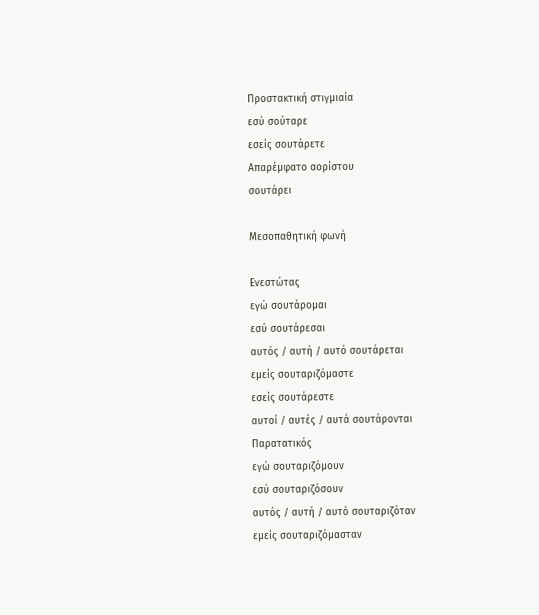Προστακτική στιγμιαία
εσύ σούταρε
εσείς σουτάρετε
Απαρέμφατο αορίστου
σουτάρει

Μεσοπαθητική φωνή

Ενεστώτας
εγώ σουτάρομαι
εσύ σουτάρεσαι
αυτός / αυτή / αυτό σουτάρεται
εμείς σουταριζόμαστε
εσείς σουτάρεστε
αυτοί / αυτές / αυτά σουτάρονται
Παρατατικός
εγώ σουταριζόμουν
εσύ σουταριζόσουν
αυτός / αυτή / αυτό σουταριζόταν
εμείς σουταριζόμασταν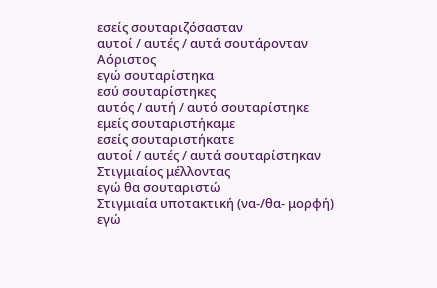εσείς σουταριζόσασταν
αυτοί / αυτές / αυτά σουτάρονταν
Αόριστος
εγώ σουταρίστηκα
εσύ σουταρίστηκες
αυτός / αυτή / αυτό σουταρίστηκε
εμείς σουταριστήκαμε
εσείς σουταριστήκατε
αυτοί / αυτές / αυτά σουταρίστηκαν
Στιγμιαίος μέλλοντας
εγώ θα σουταριστώ
Στιγμιαία υποτακτική (να-/θα- μορφή)
εγώ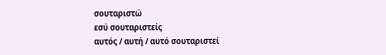σουταριστώ
εσύ σουταριστείς
αυτός / αυτή / αυτό σουταριστεί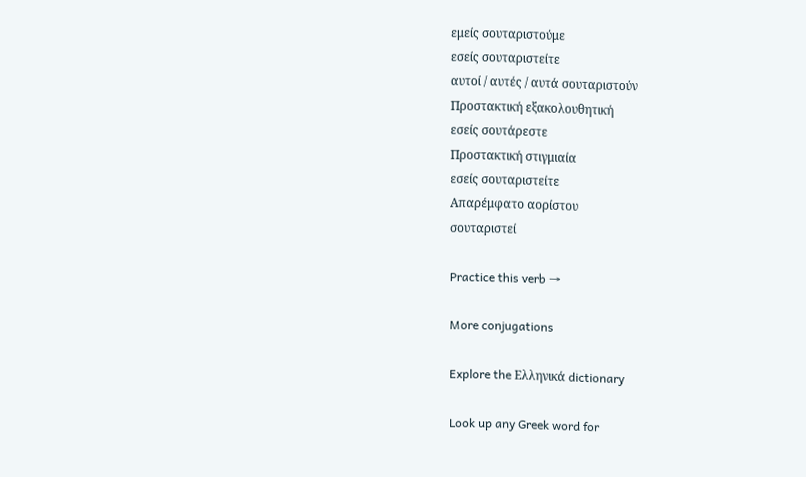εμείς σουταριστούμε
εσείς σουταριστείτε
αυτοί / αυτές / αυτά σουταριστούν
Προστακτική εξακολουθητική
εσείς σουτάρεστε
Προστακτική στιγμιαία
εσείς σουταριστείτε
Απαρέμφατο αορίστου
σουταριστεί

Practice this verb →

More conjugations

Explore the Ελληνικά dictionary

Look up any Greek word for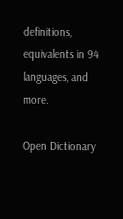definitions, equivalents in 94 languages, and more.

Open Dictionary